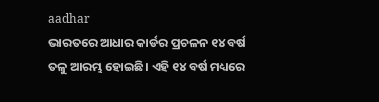aadhar
ଭାରତରେ ଆଧାର କାର୍ଡର ପ୍ରଚଳନ ୧୪ ବର୍ଷ ତଳୁ ଆରମ୍ଭ ହୋଇଛି। ଏହି ୧୪ ବର୍ଷ ମଧ୍ୟରେ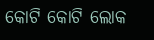କୋଟି କୋଟି ଲୋକ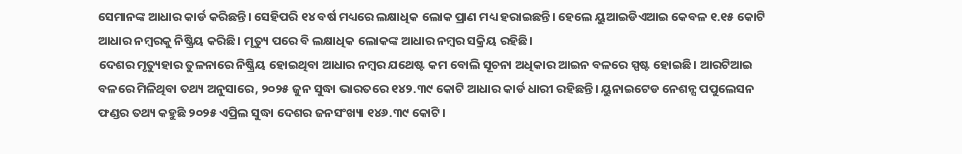ସେମାନଙ୍କ ଆଧାର କାର୍ଡ କରିଛନ୍ତି। ସେହିପରି ୧୪ ବର୍ଷ ମଧ୍ୟରେ ଲକ୍ଷାଧିକ ଲୋକ ପ୍ରାଣ ମଧ୍ୟ ହରାଇଛନ୍ତି। ହେଲେ ୟୁଆଇଡିଏଆଇ କେବଳ ୧.୧୫ କୋଟି ଆଧାର ନମ୍ବରକୁ ନିଷ୍କ୍ରିୟ କରିଛି। ମୃତ୍ୟୁ ପରେ ବି ଲକ୍ଷାଧିକ ଲୋକଙ୍କ ଆଧାର ନମ୍ବର ସକ୍ରିୟ ରହିଛି।
ଦେଶର ମୃତ୍ୟୁହାର ତୁଳନାରେ ନିଷ୍କ୍ରିୟ ହୋଇଥିବା ଆଧାର ନମ୍ବର ଯଥେଷ୍ଟ କମ ବୋଲି ସୂଚନା ଅଧିକାର ଆଇନ ବଳରେ ସ୍ପଷ୍ଟ ହୋଇଛି। ଆରଟିଆଇ ବଳରେ ମିଳିଥିବା ତଥ୍ୟ ଅନୁସାରେ, ୨୦୨୫ ଜୁନ ସୁଦ୍ଧା ଭାରତରେ ୧୪୨.୩୯ କୋଟି ଆଧାର କାର୍ଡ ଧାରୀ ରହିଛନ୍ତି। ୟୁନାଇଟେଡ ନେଶନ୍ସ ପପୁଲେସନ ଫଣ୍ଡର ତଥ୍ୟ କହୁଛି ୨୦୨୫ ଏପ୍ରିଲ ସୁଦ୍ଧା ଦେଶର ଜନସଂଖ୍ୟା ୧୪୬.୩୯ କୋଟି।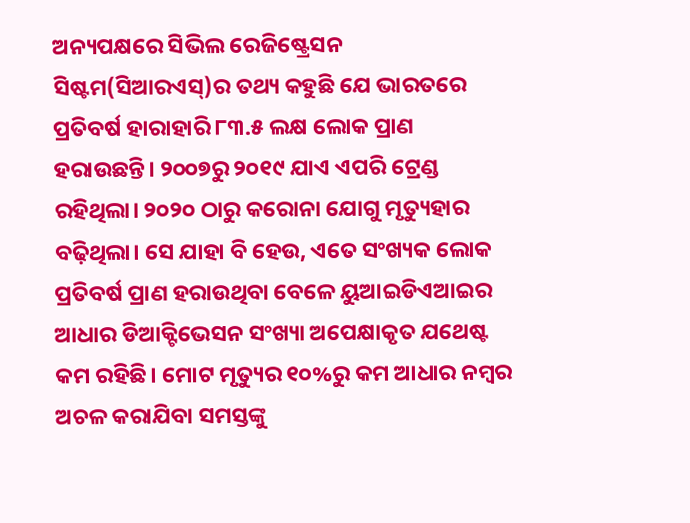ଅନ୍ୟପକ୍ଷରେ ସିଭିଲ ରେଜିଷ୍ଟ୍ରେସନ ସିଷ୍ଟମ(ସିଆରଏସ୍)ର ତଥ୍ୟ କହୁଛି ଯେ ଭାରତରେ ପ୍ରତିବର୍ଷ ହାରାହାରି ୮୩.୫ ଲକ୍ଷ ଲୋକ ପ୍ରାଣ ହରାଉଛନ୍ତି। ୨୦୦୭ରୁ ୨୦୧୯ ଯାଏ ଏପରି ଟ୍ରେଣ୍ଡ ରହିଥିଲା। ୨୦୨୦ ଠାରୁ କରୋନା ଯୋଗୁ ମୃତ୍ୟୁହାର ବଢ଼ିଥିଲା। ସେ ଯାହା ବି ହେଉ, ଏତେ ସଂଖ୍ୟକ ଲୋକ ପ୍ରତିବର୍ଷ ପ୍ରାଣ ହରାଉଥିବା ବେଳେ ୟୁଆଇଡିଏଆଇର ଆଧାର ଡିଆକ୍ଟିଭେସନ ସଂଖ୍ୟା ଅପେକ୍ଷାକୃତ ଯଥେଷ୍ଟ କମ ରହିଛି। ମୋଟ ମୃତ୍ୟୁର ୧୦%ରୁ କମ ଆଧାର ନମ୍ବର ଅଚଳ କରାଯିବା ସମସ୍ତଙ୍କୁ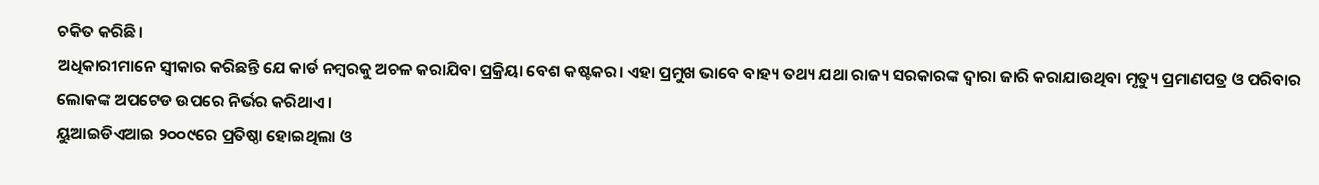ଚକିତ କରିଛି।
ଅଧିକାରୀମାନେ ସ୍ୱୀକାର କରିଛନ୍ତି ଯେ କାର୍ଡ ନମ୍ବରକୁ ଅଚଳ କରାଯିବା ପ୍ରକ୍ରିୟା ବେଶ କଷ୍ଟକର। ଏହା ପ୍ରମୁଖ ଭାବେ ବାହ୍ୟ ତଥ୍ୟ ଯଥା ରାଜ୍ୟ ସରକାରଙ୍କ ଦ୍ୱାରା ଜାରି କରାଯାଉଥିବା ମୃତ୍ୟୁ ପ୍ରମାଣପତ୍ର ଓ ପରିବାର ଲୋକଙ୍କ ଅପଟେଡ ଉପରେ ନିର୍ଭର କରିଥାଏ।
ୟୁଆଇଡିଏଆଇ ୨୦୦୯ରେ ପ୍ରତିଷ୍ଠା ହୋଇଥିଲା ଓ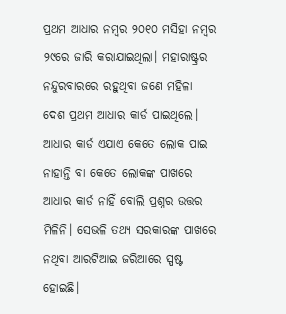ପ୍ରଥମ ଆଧାର ନମ୍ବର ୨୦୧୦ ମସିହା ନମ୍ବର ୨୯ରେ ଜାରି କରାଯାଇଥିଲା। ମହାରାଷ୍ଟ୍ରର ନନ୍ଦୁରବାରରେ ରହୁଥିବା ଜଣେ ମହିଳା ଦେଶ ପ୍ରଥମ ଆଧାର କାର୍ଡ ପାଇଥିଲେ।
ଆଧାର କାର୍ଡ ଏଯାଏ କେତେ ଲୋକ ପାଇ ନାହାନ୍ତି ବା କେତେ ଲୋକଙ୍କ ପାଖରେ ଆଧାର କାର୍ଡ ନାହିଁ ବୋଲି ପ୍ରଶ୍ନର ଉତ୍ତର ମିଳିନି। ସେଭଳି ତଥ୍ୟ ସରକାରଙ୍କ ପାଖରେ ନଥିବା ଆରଟିଆଇ ଜରିଆରେ ସ୍ପଷ୍ଟ ହୋଇଛି।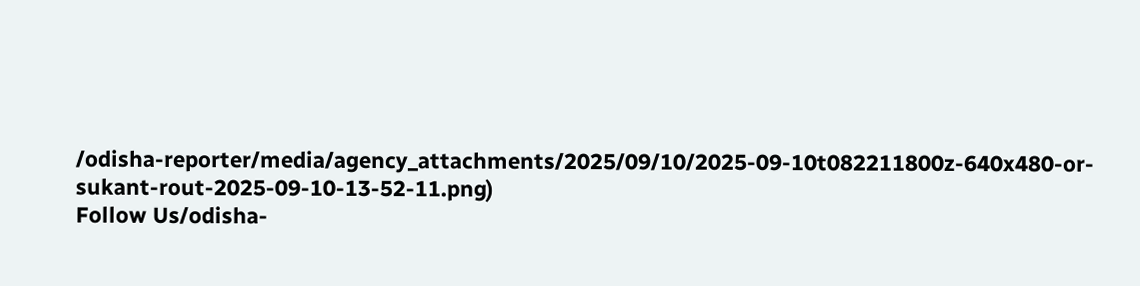/odisha-reporter/media/agency_attachments/2025/09/10/2025-09-10t082211800z-640x480-or-sukant-rout-2025-09-10-13-52-11.png)
Follow Us/odisha-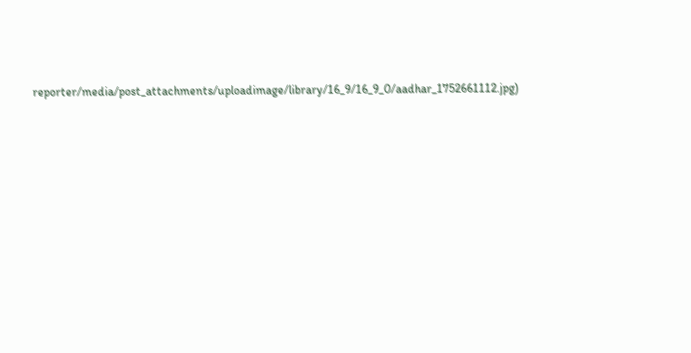reporter/media/post_attachments/uploadimage/library/16_9/16_9_0/aadhar_1752661112.jpg)